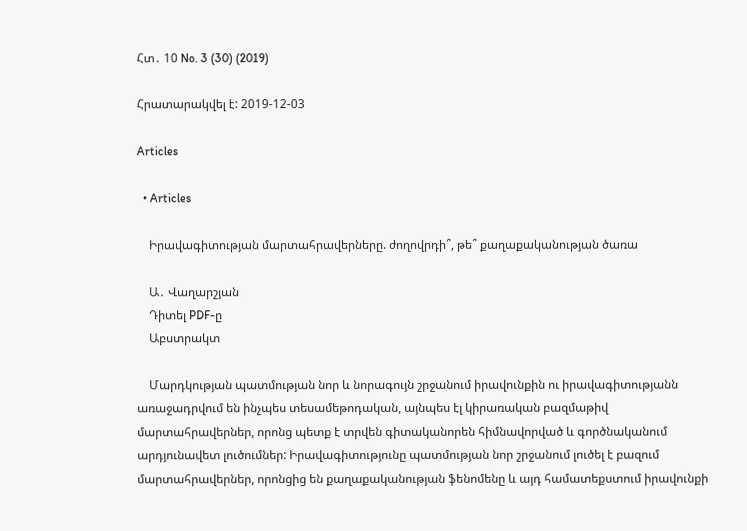Հտ․ 10 No. 3 (30) (2019)

Հրատարակվել է: 2019-12-03

Articles

  • Articles

    Իրավագիտության մարտահրավերները. ժողովրդի՞, թե՞ քաղաքականության ծառա

    Ա․ Վաղարշյան
    Դիտել PDF-ը
    Աբստրակտ

    Մարդկության պատմության նոր և նորագույն շրջանում իրավունքին ու իրավագիտությանն առաջադրվում են ինչպես տեսամեթոդական, այնպես էլ կիրառական բազմաթիվ մարտահրավերներ, որոնց պետք է տրվեն գիտականորեն հիմնավորված և գործնականում արդյունավետ լուծումներ: Իրավագիտությունը պատմության նոր շրջանում լուծել է բազում մարտահրավերներ, որոնցից են քաղաքականության ֆենոմենը և այդ համատեքստում իրավունքի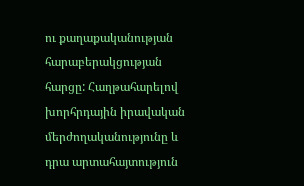ու քաղաքականության հարաբերակցության հարցը: Հաղթահարելով խորհրդային իրավական մերժողականությունը և դրա արտահայտություն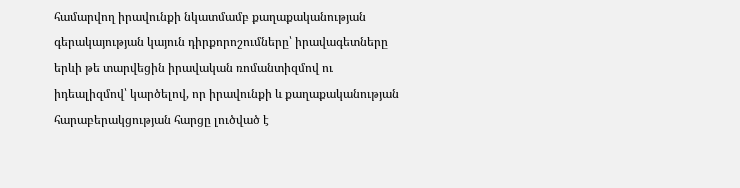համարվող իրավունքի նկատմամբ քաղաքականության գերակայության կայուն դիրքորոշումները՝ իրավագետները երևի թե տարվեցին իրավական ռոմանտիզմով ու իդեալիզմով՝ կարծելով, որ իրավունքի և քաղաքականության հարաբերակցության հարցը լուծված է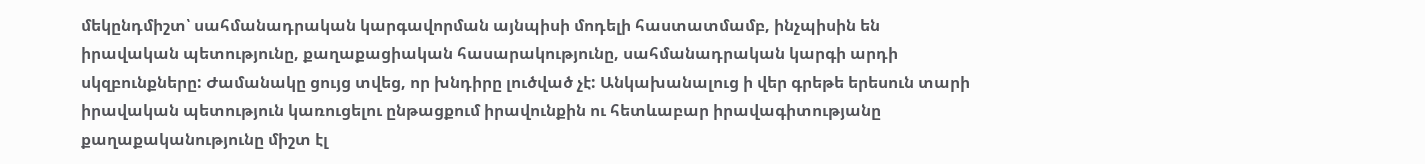մեկընդմիշտ՝ սահմանադրական կարգավորման այնպիսի մոդելի հաստատմամբ, ինչպիսին են իրավական պետությունը, քաղաքացիական հասարակությունը, սահմանադրական կարգի արդի սկզբունքները: Ժամանակը ցույց տվեց, որ խնդիրը լուծված չէ: Անկախանալուց ի վեր գրեթե երեսուն տարի իրավական պետություն կառուցելու ընթացքում իրավունքին ու հետևաբար իրավագիտությանը քաղաքականությունը միշտ էլ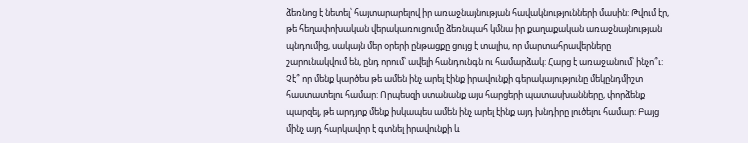ձեռնոց է նետել՝ հայտարարելով իր առաջնայնության հավակնությունների մասին: Թվում էր, թե հեղափոխական վերակառուցումը ձեռնպահ կմնա իր քաղաքական առաջնայնության պնդումից, սակայն մեր օրերի ընթացքը ցույց է տալիս, որ մարտահրավերները շարունակվում են, ընդ որում՝ ավելի հանդունգն ու համարձակ: Հարց է առաջանում՝ ինչո՞ւ: Չէ՞ որ մենք կարծես թե ամեն ինչ արել էինք իրավունքի գերակայությունը մեկընդմիշտ հաստատելու համար: Որպեսզի ստանանք այս հարցերի պատասխանները, փորձենք պարզել, թե արդյոք մենք իսկապես ամեն ինչ արել էինք այդ խնդիրը լուծելու համար: Բայց մինչ այդ հարկավոր է գտնել իրավունքի և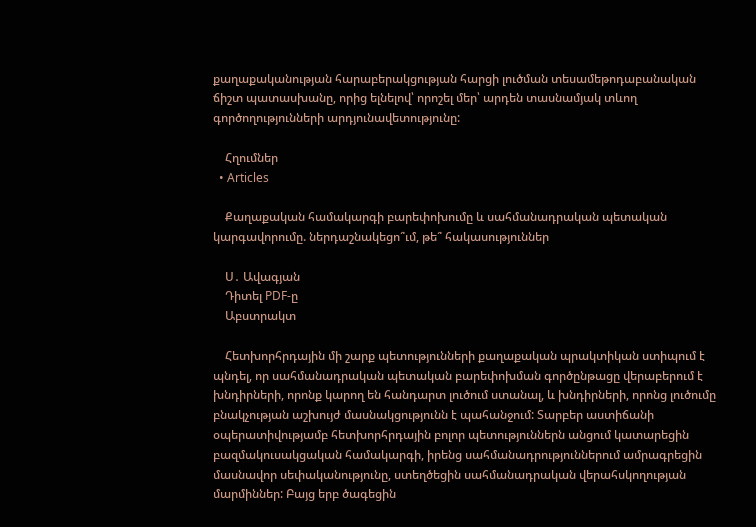քաղաքականության հարաբերակցության հարցի լուծման տեսամեթոդաբանական ճիշտ պատասխանը, որից ելնելով՝ որոշել մեր՝ արդեն տասնամյակ տևող գործողությունների արդյունավետությունը:

    Հղումներ
  • Articles

    Քաղաքական համակարգի բարեփոխումը և սահմանադրական պետական կարգավորումը. ներդաշնակեցո՞ւմ, թե՞ հակասություններ

    Ս․ Ավագյան
    Դիտել PDF-ը
    Աբստրակտ

    Հետխորհրդային մի շարք պետությունների քաղաքական պրակտիկան ստիպում է պնդել, որ սահմանադրական պետական բարեփոխման գործընթացը վերաբերում է խնդիրների, որոնք կարող են հանդարտ լուծում ստանալ, և խնդիրների, որոնց լուծումը բնակչության աշխույժ մասնակցությունն է պահանջում: Տարբեր աստիճանի օպերատիվությամբ հետխորհրդային բոլոր պետություններն անցում կատարեցին բազմակուսակցական համակարգի, իրենց սահմանադրություններում ամրագրեցին մասնավոր սեփականությունը, ստեղծեցին սահմանադրական վերահսկողության մարմիններ: Բայց երբ ծագեցին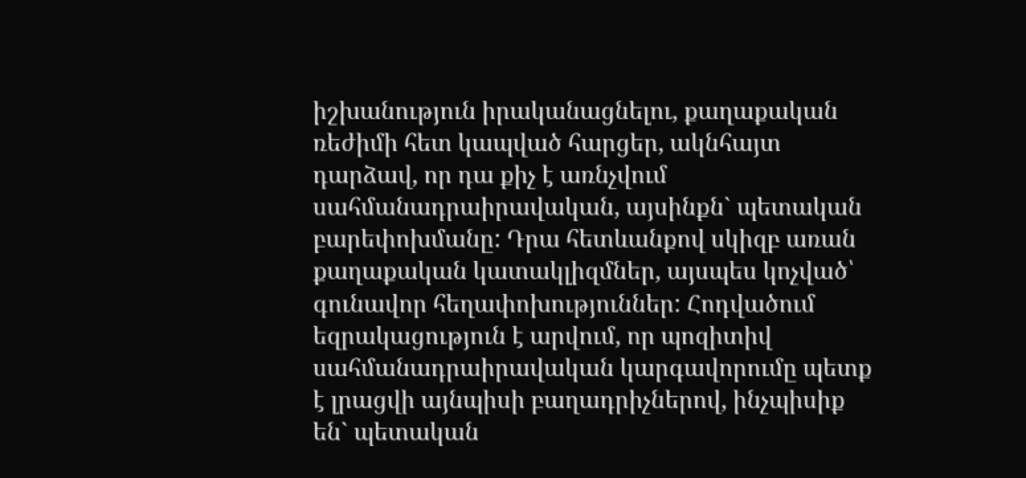իշխանություն իրականացնելու, քաղաքական ռեժիմի հետ կապված հարցեր, ակնհայտ դարձավ, որ դա քիչ է առնչվում սահմանադրաիրավական, այսինքն` պետական բարեփոխմանը: Դրա հետևանքով սկիզբ առան քաղաքական կատակլիզմներ, այսպես կոչված՝ գունավոր հեղափոխություններ: Հոդվածում եզրակացություն է արվում, որ պոզիտիվ սահմանադրաիրավական կարգավորումը պետք է լրացվի այնպիսի բաղադրիչներով, ինչպիսիք են` պետական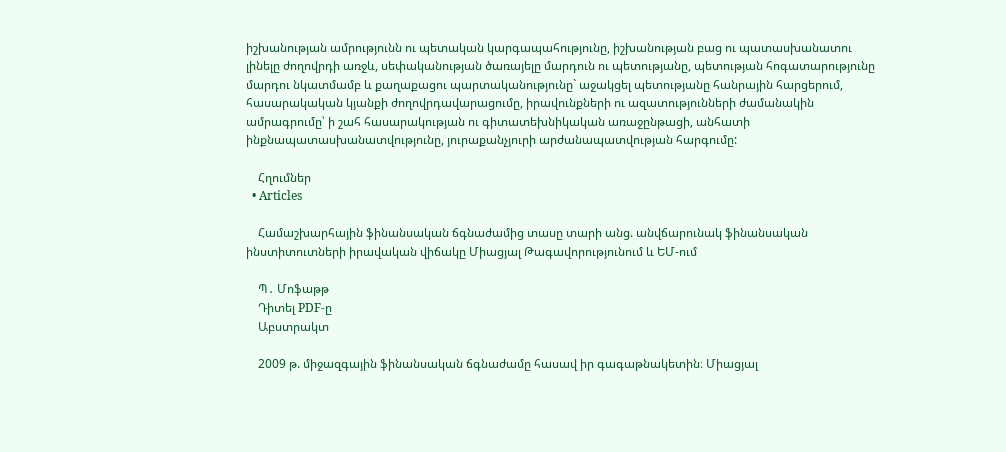իշխանության ամրությունն ու պետական կարգապահությունը, իշխանության բաց ու պատասխանատու լինելը ժողովրդի առջև, սեփականության ծառայելը մարդուն ու պետությանը, պետության հոգատարությունը մարդու նկատմամբ և քաղաքացու պարտականությունը` աջակցել պետությանը հանրային հարցերում, հասարակական կյանքի ժողովրդավարացումը, իրավունքների ու ազատությունների ժամանակին ամրագրումը՝ ի շահ հասարակության ու գիտատեխնիկական առաջընթացի, անհատի ինքնապատասխանատվությունը, յուրաքանչյուրի արժանապատվության հարգումը:

    Հղումներ
  • Articles

    Համաշխարհային ֆինանսական ճգնաժամից տասը տարի անց. անվճարունակ ֆինանսական ինստիտուտների իրավական վիճակը Միացյալ Թագավորությունում և ԵՄ-ում

    Պ․ Մոֆաթթ
    Դիտել PDF-ը
    Աբստրակտ

    2009 թ. միջազգային ֆինանսական ճգնաժամը հասավ իր գագաթնակետին։ Միացյալ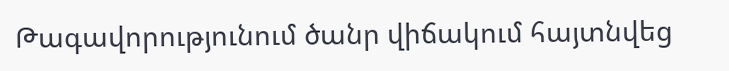Թագավորությունում ծանր վիճակում հայտնվեց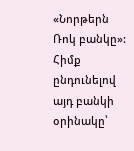«Նորթերն Ռոկ բանկը»: Հիմք ընդունելով այդ բանկի օրինակը՝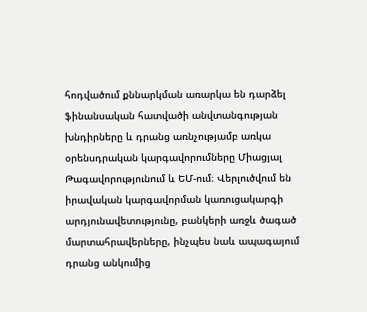հոդվածում քննարկման առարկա են դարձել ֆինանսական հատվածի անվտանգության խնդիրները և դրանց առնչությամբ առկա օրենսդրական կարգավորումները Միացյալ Թագավորությունում և ԵՄ-ում։ Վերլուծվում են իրավական կարգավորման կառուցակարգի արդյունավետությունը, բանկերի առջև ծագած մարտահրավերները, ինչպես նաև ապագայում դրանց անկումից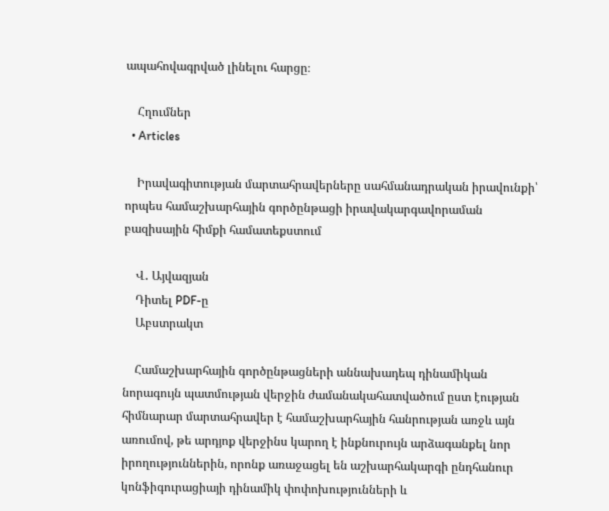ապահովագրված լինելու հարցը։

    Հղումներ
  • Articles

    Իրավագիտության մարտահրավերները սահմանադրական իրավունքի՝ որպես համաշխարհային գործընթացի իրավակարգավորաման բազիսային հիմքի համատեքստում

    Վ․ Այվազյան
    Դիտել PDF-ը
    Աբստրակտ

    Համաշխարհային գործընթացների աննախադեպ դինամիկան նորագույն պատմության վերջին ժամանակահատվածում ըստ էության հիմնարար մարտահրավեր է համաշխարհային հանրության առջև այն առումով, թե արդյոք վերջինս կարող է ինքնուրույն արձագանքել նոր իրողություններին, որոնք առաջացել են աշխարհակարգի ընդհանուր կոնֆիգուրացիայի դինամիկ փոփոխությունների և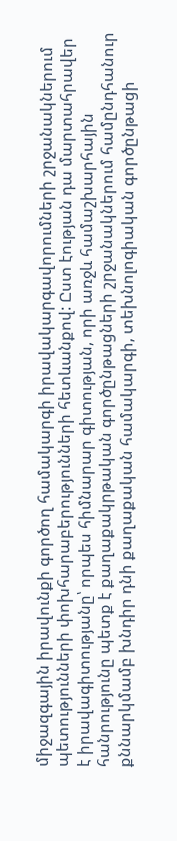միջազգային իրավունքի գործող համակարգի իրավակարգավորումների շրջանակներում պետությունների փոխհարաբերությունների հետևանքով: Ըստ էության դա մարտահրավեր է իրավագիտությանը՝ որպես հիմնարար գիտության, որի առջև համաշխարհային հանրությունը պետք է քաղաքակրթական գործընթացների շրջանակներում համընդհանուր քննարկմամբ խնդիր դնի քաղաքական համակարգի, տեխնոլոգիական գործընթացի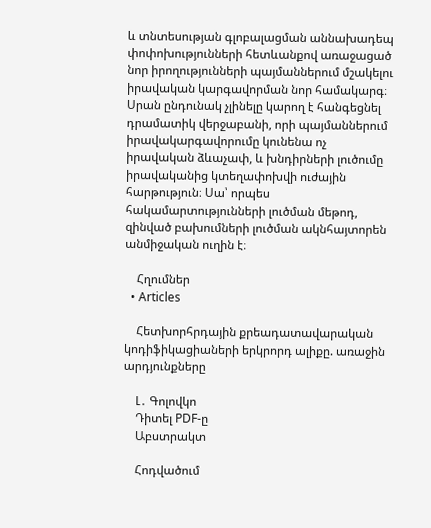և տնտեսության գլոբալացման աննախադեպ փոփոխությունների հետևանքով առաջացած նոր իրողությունների պայմաններում մշակելու իրավական կարգավորման նոր համակարգ։ Սրան ընդունակ չլինելը կարող է հանգեցնել դրամատիկ վերջաբանի, որի պայմաններում իրավակարգավորումը կունենա ոչ իրավական ձևաչափ, և խնդիրների լուծումը իրավականից կտեղափոխվի ուժային հարթություն։ Սա՝ որպես հակամարտությունների լուծման մեթոդ, զինված բախումների լուծման ակնհայտորեն անմիջական ուղին է։

    Հղումներ
  • Articles

    Հետխորհրդային քրեադատավարական կոդիֆիկացիաների երկրորդ ալիքը. առաջին արդյունքները

    Լ․ Գոլովկո
    Դիտել PDF-ը
    Աբստրակտ

    Հոդվածում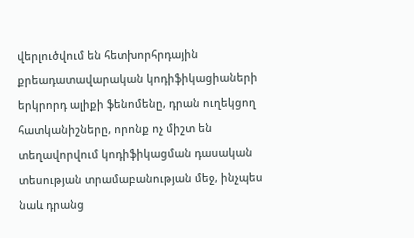վերլուծվում են հետխորհրդային քրեադատավարական կոդիֆիկացիաների երկրորդ ալիքի ֆենոմենը, դրան ուղեկցող հատկանիշները, որոնք ոչ միշտ են տեղավորվում կոդիֆիկացման դասական տեսության տրամաբանության մեջ, ինչպես նաև դրանց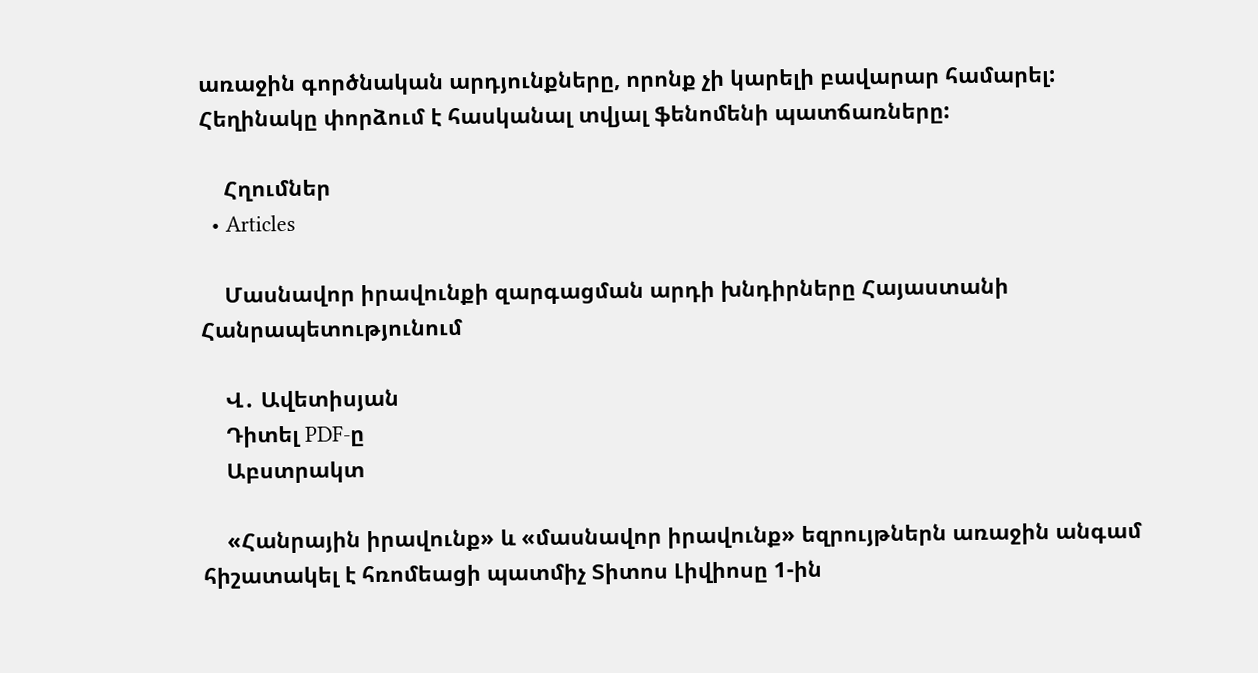առաջին գործնական արդյունքները, որոնք չի կարելի բավարար համարել: Հեղինակը փորձում է հասկանալ տվյալ ֆենոմենի պատճառները:

    Հղումներ
  • Articles

    Մասնավոր իրավունքի զարգացման արդի խնդիրները Հայաստանի Հանրապետությունում

    Վ․ Ավետիսյան
    Դիտել PDF-ը
    Աբստրակտ

    «Հանրային իրավունք» և «մասնավոր իրավունք» եզրույթներն առաջին անգամ հիշատակել է հռոմեացի պատմիչ Տիտոս Լիվիոսը 1-ին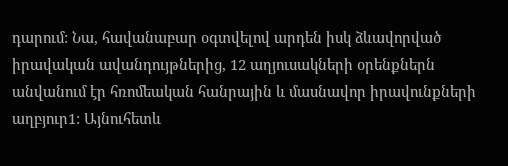դարում: Նա, հավանաբար օգտվելով արդեն իսկ ձևավորված իրավական ավանդույթներից, 12 աղյուսակների օրենքներն անվանում էր հռոմեական հանրային և մասնավոր իրավունքների աղբյուր1: Այնուհետև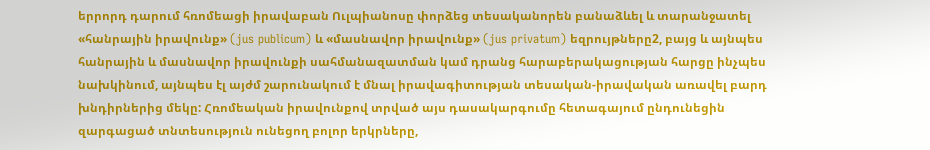երրորդ դարում հռոմեացի իրավաբան Ուլպիանոսը փորձեց տեսականորեն բանաձևել և տարանջատել «հանրային իրավունք» (jus publicum) և «մասնավոր իրավունք» (jus privatum) եզրույթները2, բայց և այնպես հանրային և մասնավոր իրավունքի սահմանազատման կամ դրանց հարաբերակացության հարցը ինչպես նախկինում, այնպես էլ այժմ շարունակում է մնալ իրավագիտության տեսական-իրավական առավել բարդ խնդիրներից մեկը: Հռոմեական իրավունքով տրված այս դասակարգումը հետագայում ընդունեցին զարգացած տնտեսություն ունեցող բոլոր երկրները,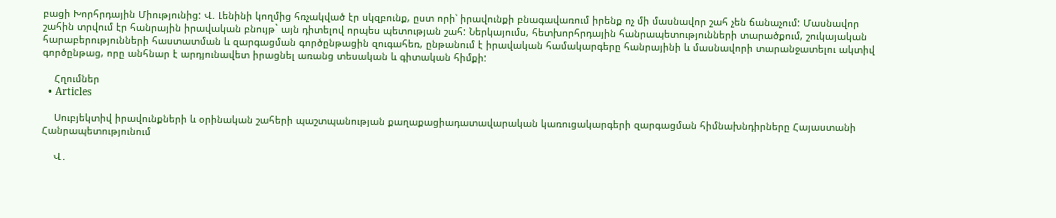բացի Խորհրդային Միությունից: Վ. Լենինի կողմից հռչակված էր սկզբունք, ըստ որի՝ իրավունքի բնագավառում իրենք ոչ մի մասնավոր շահ չեն ճանաչում: Մասնավոր շահին տրվում էր հանրային իրավական բնույթ` այն դիտելով որպես պետության շահ: Ներկայումս, հետխորհրդային հանրապետությունների տարածքում, շուկայական հարաբերությունների հաստատման և զարգացման գործընթացին զուգահեռ, ընթանում է իրավական համակարգերը հանրայինի և մասնավորի տարանջատելու ակտիվ գործընթաց, որը անհնար է արդյունավետ իրացնել առանց տեսական և գիտական հիմքի:

    Հղումներ
  • Articles

    Սուբյեկտիվ իրավունքների և օրինական շահերի պաշտպանության քաղաքացիադատավարական կառուցակարգերի զարգացման հիմնախնդիրները Հայաստանի Հանրապետությունում

    Վ․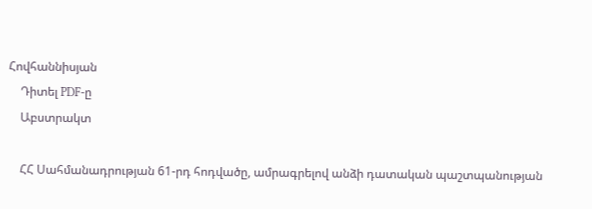Հովհաննիսյան
    Դիտել PDF-ը
    Աբստրակտ

    ՀՀ Սահմանադրության 61-րդ հոդվածը, ամրագրելով անձի դատական պաշտպանության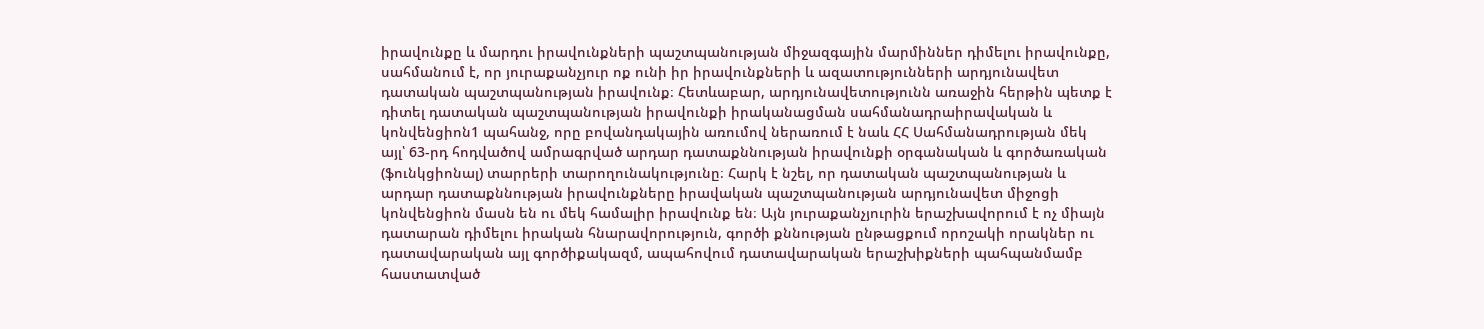իրավունքը և մարդու իրավունքների պաշտպանության միջազգային մարմիններ դիմելու իրավունքը, սահմանում է, որ յուրաքանչյուր ոք ունի իր իրավունքների և ազատությունների արդյունավետ դատական պաշտպանության իրավունք։ Հետևաբար, արդյունավետությունն առաջին հերթին պետք է դիտել դատական պաշտպանության իրավունքի իրականացման սահմանադրաիրավական և կոնվենցիոն1 պահանջ, որը բովանդակային առումով ներառում է նաև ՀՀ Սահմանադրության մեկ այլ՝ 63-րդ հոդվածով ամրագրված արդար դատաքննության իրավունքի օրգանական և գործառական (ֆունկցիոնալ) տարրերի տարողունակությունը։ Հարկ է նշել, որ դատական պաշտպանության և արդար դատաքննության իրավունքները իրավական պաշտպանության արդյունավետ միջոցի կոնվենցիոն մասն են ու մեկ համալիր իրավունք են։ Այն յուրաքանչյուրին երաշխավորում է ոչ միայն դատարան դիմելու իրական հնարավորություն, գործի քննության ընթացքում որոշակի որակներ ու դատավարական այլ գործիքակազմ, ապահովում դատավարական երաշխիքների պահպանմամբ հաստատված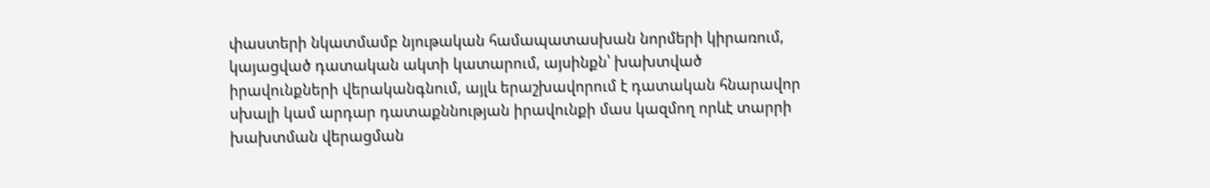փաստերի նկատմամբ նյութական համապատասխան նորմերի կիրառում, կայացված դատական ակտի կատարում, այսինքն՝ խախտված իրավունքների վերականգնում, այլև երաշխավորում է դատական հնարավոր սխալի կամ արդար դատաքննության իրավունքի մաս կազմող որևէ տարրի խախտման վերացման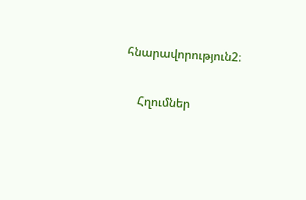հնարավորություն2։

    Հղումներ